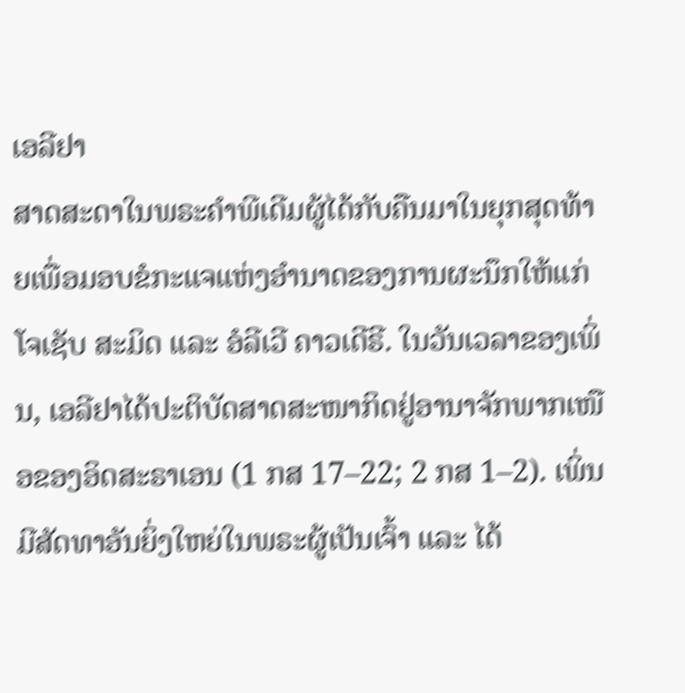ເອລີຢາ
ສາດສະດາໃນພຣະຄຳພີເດີມຜູ້ໄດ້ກັບຄືນມາໃນຍຸກສຸດທ້າຍເພື່ອມອບຂໍກະແຈແຫ່ງອຳນາດຂອງການຜະນຶກໃຫ້ແກ່ໂຈເຊັບ ສະມິດ ແລະ ອໍລີເວີ ຄາວເດີຣີ. ໃນວັນເວລາຂອງເພິ່ນ, ເອລີຢາໄດ້ປະຕິບັດສາດສະໜາກິດຢູ່ອານາຈັກພາກເໜືອຂອງອິດສະຣາເອນ (1 ກສ 17–22; 2 ກສ 1–2). ເພິ່ນມີສັດທາອັນຍິ່ງໃຫຍ່ໃນພຣະຜູ້ເປັນເຈົ້າ ແລະ ໄດ້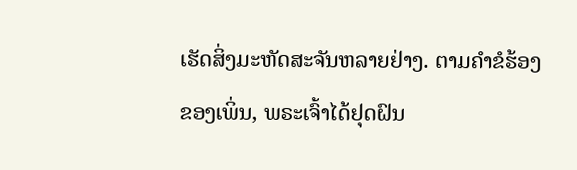ເຮັດສິ່ງມະຫັດສະຈັນຫລາຍຢ່າງ. ຕາມຄຳຂໍຮ້ອງຂອງເພິ່ນ, ພຣະເຈົ້າໄດ້ຢຸດຝົນ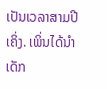ເປັນເວລາສາມປີເຄິ່ງ. ເພິ່ນໄດ້ນຳເດັກ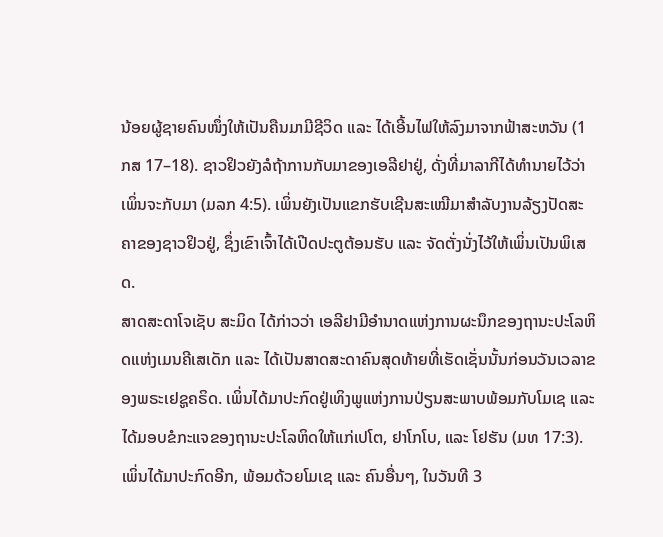ນ້ອຍຜູ້ຊາຍຄົນໜຶ່ງໃຫ້ເປັນຄືນມາມີຊີວິດ ແລະ ໄດ້ເອີ້ນໄຟໃຫ້ລົງມາຈາກຟ້າສະຫວັນ (1 ກສ 17–18). ຊາວຢິວຍັງລໍຖ້າການກັບມາຂອງເອລີຢາຢູ່, ດັ່ງທີ່ມາລາກີໄດ້ທຳນາຍໄວ້ວ່າເພິ່ນຈະກັບມາ (ມລກ 4:5). ເພິ່ນຍັງເປັນແຂກຮັບເຊີນສະເໝີມາສຳລັບງານລ້ຽງປັດສະຄາຂອງຊາວຢິວຢູ່, ຊຶ່ງເຂົາເຈົ້າໄດ້ເປີດປະຕູຕ້ອນຮັບ ແລະ ຈັດຕັ່ງນັ່ງໄວ້ໃຫ້ເພິ່ນເປັນພິເສດ.
ສາດສະດາໂຈເຊັບ ສະມິດ ໄດ້ກ່າວວ່າ ເອລີຢາມີອຳນາດແຫ່ງການຜະນຶກຂອງຖານະປະໂລຫິດແຫ່ງເມນຄີເສເດັກ ແລະ ໄດ້ເປັນສາດສະດາຄົນສຸດທ້າຍທີ່ເຮັດເຊັ່ນນັ້ນກ່ອນວັນເວລາຂອງພຣະເຢຊູຄຣິດ. ເພິ່ນໄດ້ມາປະກົດຢູ່ເທິງພູແຫ່ງການປ່ຽນສະພາບພ້ອມກັບໂມເຊ ແລະ ໄດ້ມອບຂໍກະແຈຂອງຖານະປະໂລຫິດໃຫ້ແກ່ເປໂຕ, ຢາໂກໂບ, ແລະ ໂຢຮັນ (ມທ 17:3). ເພິ່ນໄດ້ມາປະກົດອີກ, ພ້ອມດ້ວຍໂມເຊ ແລະ ຄົນອື່ນໆ, ໃນວັນທີ 3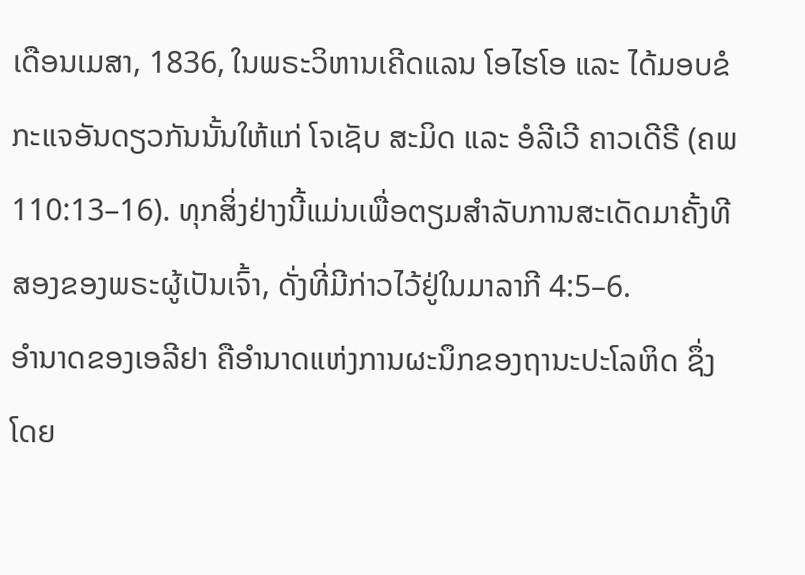ເດືອນເມສາ, 1836, ໃນພຣະວິຫານເຄີດແລນ ໂອໄຮໂອ ແລະ ໄດ້ມອບຂໍກະແຈອັນດຽວກັນນັ້ນໃຫ້ແກ່ ໂຈເຊັບ ສະມິດ ແລະ ອໍລີເວີ ຄາວເດີຣີ (ຄພ 110:13–16). ທຸກສິ່ງຢ່າງນີ້ແມ່ນເພື່ອຕຽມສຳລັບການສະເດັດມາຄັ້ງທີສອງຂອງພຣະຜູ້ເປັນເຈົ້າ, ດັ່ງທີ່ມີກ່າວໄວ້ຢູ່ໃນມາລາກີ 4:5–6.
ອຳນາດຂອງເອລີຢາ ຄືອຳນາດແຫ່ງການຜະນຶກຂອງຖານະປະໂລຫິດ ຊຶ່ງໂດຍ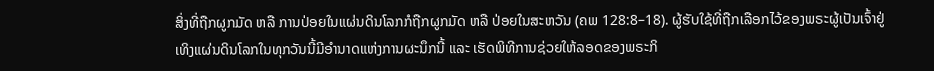ສິ່ງທີ່ຖືກຜູກມັດ ຫລື ການປ່ອຍໃນແຜ່ນດິນໂລກກໍຖືກຜູກມັດ ຫລື ປ່ອຍໃນສະຫວັນ (ຄພ 128:8–18). ຜູ້ຮັບໃຊ້ທີ່ຖືກເລືອກໄວ້ຂອງພຣະຜູ້ເປັນເຈົ້າຢູ່ເທິງແຜ່ນດິນໂລກໃນທຸກວັນນີ້ມີອຳນາດແຫ່ງການຜະນຶກນີ້ ແລະ ເຮັດພິທີການຊ່ວຍໃຫ້ລອດຂອງພຣະກິ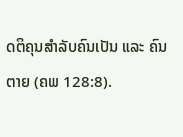ດຕິຄຸນສຳລັບຄົນເປັນ ແລະ ຄົນຕາຍ (ຄພ 128:8).